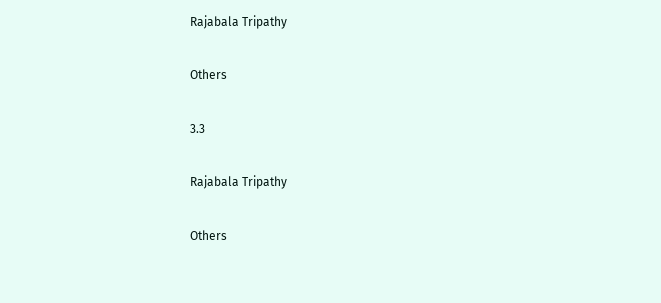Rajabala Tripathy

Others

3.3

Rajabala Tripathy

Others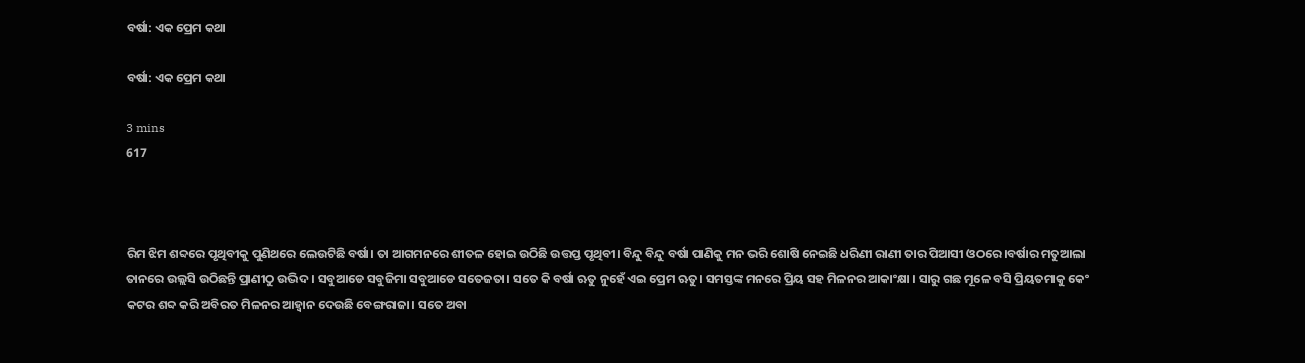ବର୍ଷା: ଏକ ପ୍ରେମ କଥା

ବର୍ଷା: ଏକ ପ୍ରେମ କଥା

3 mins
617



ରିମ ଝିମ ଶବ୍ଦରେ ପୃଥିବୀକୁ ପୁଣିଥରେ ଲେଉଟିଛି ବର୍ଷା। ତା ଆଗମନରେ ଶୀତଳ ହୋଇ ଉଠିଛି ଉତ୍ତପ୍ତ ପୃଥିବୀ। ବିନ୍ଦୁ ବିନ୍ଦୁ ବର୍ଷା ପାଣିକୁ ମନ ଭରି ଶୋଷି ନେଇଛି ଧରିଣୀ ରାଣୀ ତାର ପିଆସୀ ଓଠରେ।ବର୍ଷାର ମତୁଆଲା ତାନରେ ଉଲ୍ଲସି ଉଠିଛନ୍ତି ପ୍ରାଣୀଠୁ ଉଦ୍ଭିଦ। ସବୁଆଡେ ସବୁଜିମା ସବୁଆଡେ ସତେଜତା। ସତେ କି ବର୍ଷା ଋତୁ ନୁହେଁ ଏଇ ପ୍ରେମ ଋତୁ। ସମସ୍ତଙ୍କ ମନରେ ପ୍ରିୟ ସହ ମିଳନର ଆକାଂକ୍ଷା । ସାରୁ ଗଛ ମୂଳେ ବସି ପ୍ରିୟତମାକୁ କେଂ କଟର ଶବ୍ଦ କରି ଅବିରତ ମିଳନର ଆହ୍ୱାନ ଦେଉଛି ବେଙ୍ଗରାଜା। ସତେ ଅବା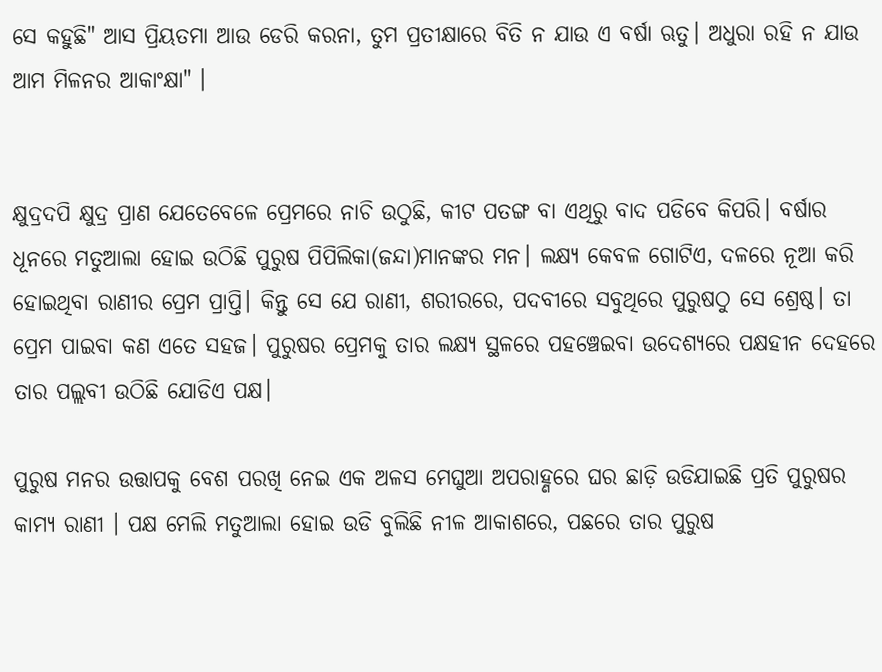ସେ କହୁଛି" ଆସ ପ୍ରିୟତମା ଆଉ ଡେରି କରନା, ତୁମ ପ୍ରତୀକ୍ଷାରେ ବିତି ନ ଯାଉ ଏ ବର୍ଷା ଋତୁ। ଅଧୁରା ରହି ନ ଯାଉ ଆମ ମିଳନର ଆକାଂକ୍ଷା" ।


କ୍ଷୁଦ୍ରଦପି କ୍ଷୁଦ୍ର ପ୍ରାଣ ଯେତେବେଳେ ପ୍ରେମରେ ନାଚି ଉଠୁଛି, କୀଟ ପତଙ୍ଗ ବା ଏଥିରୁ ବାଦ ପଡିବେ କିପରି। ବର୍ଷାର ଧୂନରେ ମତୁଆଲା ହୋଇ ଉଠିଛି ପୁରୁଷ ପିପିଲିକା(ଜନ୍ଦା)ମାନଙ୍କର ମନ। ଲକ୍ଷ୍ୟ କେବଳ ଗୋଟିଏ, ଦଳରେ ନୂଆ କରି ହୋଇଥିବା ରାଣୀର ପ୍ରେମ ପ୍ରାପ୍ତି। କିନ୍ତୁ ସେ ଯେ ରାଣୀ, ଶରୀରରେ, ପଦବୀରେ ସବୁଥିରେ ପୁରୁଷଠୁ ସେ ଶ୍ରେଷ୍ଠ। ତା ପ୍ରେମ ପାଇବା କଣ ଏତେ ସହଜ। ପୁରୁଷର ପ୍ରେମକୁ ତାର ଲକ୍ଷ୍ୟ ସ୍ଥଳରେ ପହଞ୍ଚେଇବା ଉଦେଶ୍ୟରେ ପକ୍ଷହୀନ ଦେହରେ ତାର ପଲ୍ଲବୀ ଉଠିଛି ଯୋଡିଏ ପକ୍ଷ।

ପୁରୁଷ ମନର ଉତ୍ତାପକୁ ବେଶ ପରଖି ନେଇ ଏକ ଅଳସ ମେଘୁଆ ଅପରାହ୍ଣରେ ଘର ଛାଡ଼ି ଉଡିଯାଇଛି ପ୍ରତି ପୁରୁଷର କାମ୍ୟ ରାଣୀ । ପକ୍ଷ ମେଲି ମତୁଆଲା ହୋଇ ଉଡି ବୁଲିଛି ନୀଳ ଆକାଶରେ, ପଛରେ ତାର ପୁରୁଷ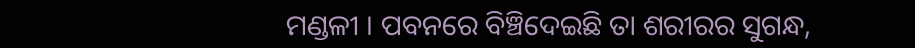ମଣ୍ଡଳୀ । ପବନରେ ବିଞ୍ଚିଦେଇଛି ତା ଶରୀରର ସୁଗନ୍ଧ,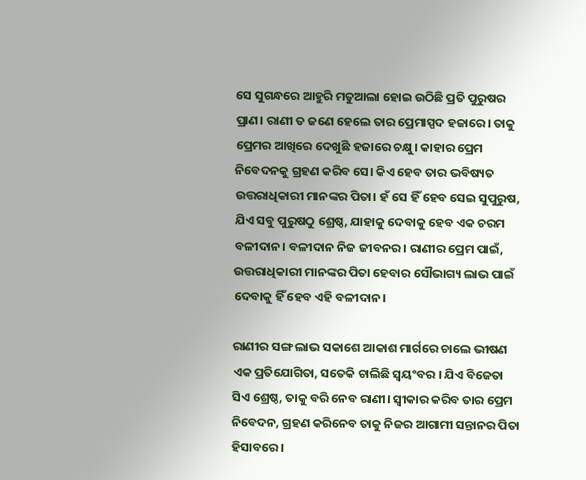ସେ ସୁଗନ୍ଧରେ ଆହୁରି ମତୁଆଲା ହୋଇ ଉଠିଛି ପ୍ରତି ପୁରୁଷର ପ୍ରାଣ। ରାଣୀ ତ ଜଣେ ହେଲେ ତାର ପ୍ରେମାସ୍ପଦ ହଜାରେ। ତାକୁ ପ୍ରେମର ଆଖିରେ ଦେଖୁଛି ହଜାରେ ଚକ୍ଷୁ। କାହାର ପ୍ରେମ ନିବେଦନକୁ ଗ୍ରହଣ କରିବ ସେ। କିଏ ହେବ ତାର ଭବିଷ୍ୟତ ଉତ୍ତରାଧିକାରୀ ମାନଙ୍କର ପିତା। ହଁ ସେ ହିଁ ହେବ ସେଇ ସୁପୁରୁଷ, ଯିଏ ସବୁ ପୁରୁଷଠୁ ଶ୍ରେଷ୍ଠ, ଯାହାକୁ ଦେବାକୁ ହେବ ଏକ ଚରମ ବଳୀଦାନ। ବଳୀଦାନ ନିଜ ଜୀବନର। ରାଣୀର ପ୍ରେମ ପାଇଁ, ଉତ୍ତରାଧିକାରୀ ମାନଙ୍କର ପିତା ହେବାର ସୌଭାଗ୍ୟ ଲାଭ ପାଇଁ ଦେବାକୁ ହିଁ ହେବ ଏହି ବଳୀଦାନ।

ରାଣୀର ସଙ୍ଗ ଲାଭ ସକାଶେ ଆକାଶ ମାର୍ଗରେ ଚାଲେ ଭୀଷଣ ଏକ ପ୍ରତିଯୋଗିତା, ସତେକି ଚାଲିଛି ସ୍ୱୟଂବର । ଯିଏ ବିଜେତା ସିଏ ଶ୍ରେଷ୍ଠ, ତାକୁ ବରି ନେବ ରାଣୀ। ସ୍ୱୀକାର କରିବ ତାର ପ୍ରେମ ନିବେଦନ, ଗ୍ରହଣ କରିନେବ ତାକୁ ନିଜର ଆଗାମୀ ସନ୍ତାନର ପିତା ହିସାବରେ।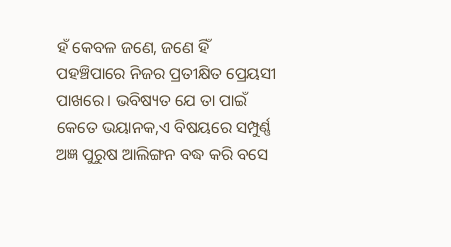ହଁ କେବଳ ଜଣେ, ଜଣେ ହିଁ ପହଞ୍ଚିପାରେ ନିଜର ପ୍ରତୀକ୍ଷିତ ପ୍ରେୟସୀ ପାଖରେ। ଭବିଷ୍ୟତ ଯେ ତା ପାଇଁ କେତେ ଭୟାନକ,ଏ ବିଷୟରେ ସମ୍ପୁର୍ଣ୍ଣ ଅଜ୍ଞ ପୁରୁଷ ଆଲିଙ୍ଗନ ବଦ୍ଧ କରି ବସେ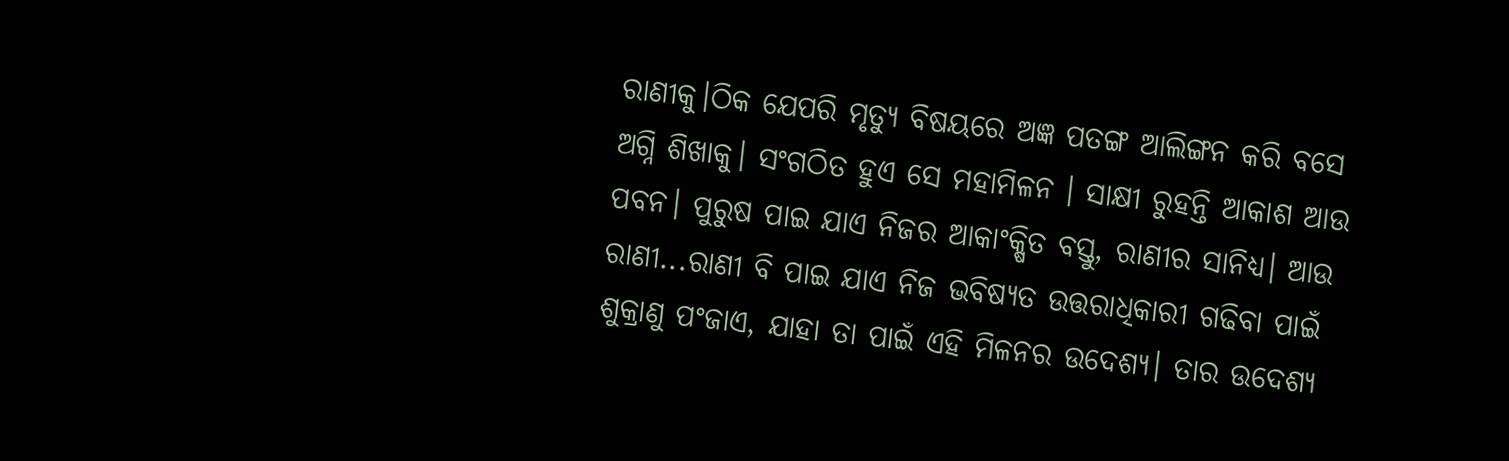ରାଣୀକୁ।ଠିକ ଯେପରି ମୃତ୍ୟୁ ବିଷୟରେ ଅଜ୍ଞ ପତଙ୍ଗ ଆଲିଙ୍ଗନ କରି ବସେ ଅଗ୍ନି ଶିଖାକୁ। ସଂଗଠିତ ହୁଏ ସେ ମହାମିଳନ । ସାକ୍ଷୀ ରୁହନ୍ତି ଆକାଶ ଆଉ ପବନ। ପୁରୁଷ ପାଇ ଯାଏ ନିଜର ଆକାଂକ୍ଷିତ ବସ୍ତୁ, ରାଣୀର ସାନିଧ୍ୟ। ଆଉ ରାଣୀ...ରାଣୀ ବି ପାଇ ଯାଏ ନିଜ ଭବିଷ୍ୟତ ଉତ୍ତରାଧିକାରୀ ଗଢିବା ପାଇଁ ଶୁକ୍ରାଣୁ ପଂଜାଏ, ଯାହା ତା ପାଇଁ ଏହି ମିଳନର ଉଦେଶ୍ୟ। ତାର ଉଦେଶ୍ୟ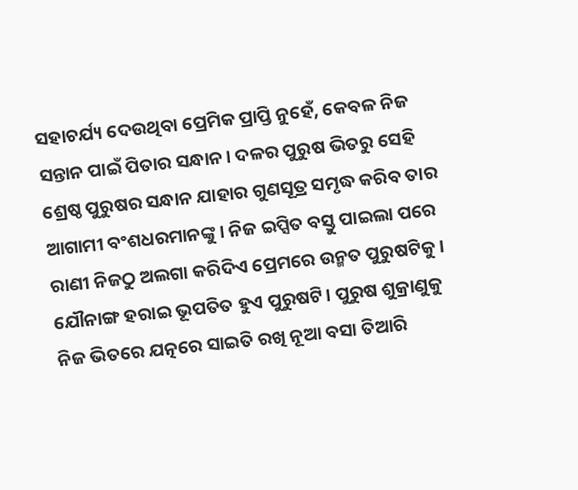ସହାଚର୍ଯ୍ୟ ଦେଉଥିବା ପ୍ରେମିକ ପ୍ରାପ୍ତି ନୁହେଁ, କେବଳ ନିଜ ସନ୍ତାନ ପାଇଁ ପିତାର ସନ୍ଧାନ। ଦଳର ପୁରୁଷ ଭିତରୁ ସେହି ଶ୍ରେଷ୍ଠ ପୁରୁଷର ସନ୍ଧାନ ଯାହାର ଗୁଣସୂତ୍ର ସମୃଦ୍ଧ କରିବ ତାର ଆଗାମୀ ବଂଶଧରମାନଙ୍କୁ । ନିଜ ଇପ୍ସିତ ବସ୍ତୁ ପାଇଲା ପରେ ରାଣୀ ନିଜଠୁ ଅଲଗା କରିଦିଏ ପ୍ରେମରେ ଉନ୍ମତ ପୁରୁଷଟିକୁ। ଯୌନାଙ୍ଗ ହରାଇ ଭୂପତିତ ହୁଏ ପୁରୁଷଟି। ପୁରୁଷ ଶୁକ୍ରାଣୁକୁ ନିଜ ଭିତରେ ଯତ୍ନରେ ସାଇତି ରଖି ନୂଆ ବସା ତିଆରି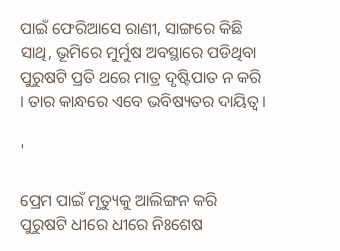ପାଇଁ ଫେରିଆସେ ରାଣୀ, ସାଙ୍ଗରେ କିଛି ସାଥି, ଭୂମିରେ ମୁର୍ମୁଷ ଅବସ୍ଥାରେ ପଡିଥିବା ପୁରୁଷଟି ପ୍ରତି ଥରେ ମାତ୍ର ଦୃଷ୍ଟିପାତ ନ କରି । ତାର କାନ୍ଧରେ ଏବେ ଭବିଷ୍ୟତର ଦାୟିତ୍ୱ।

'

ପ୍ରେମ ପାଇଁ ମୃତ୍ୟୁକୁ ଆଲିଙ୍ଗନ କରି ପୁରୁଷଟି ଧୀରେ ଧୀରେ ନିଃଶେଷ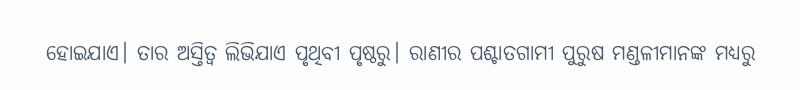ହୋଇଯାଏ। ତାର ଅସ୍ତିତ୍ୱ ଲିଭିଯାଏ ପୃଥିବୀ ପୃଷ୍ଠରୁ। ରାଣୀର ପଶ୍ଚାତଗାମୀ ପୁରୁଷ ମଣ୍ଡଳୀମାନଙ୍କ ମଧ୍ୟରୁ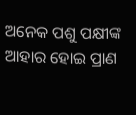ଅନେକ ପଶୁ ପକ୍ଷୀଙ୍କ ଆହାର ହୋଇ ପ୍ରାଣ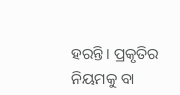ହରନ୍ତି। ପ୍ରକୃତିର ନିୟମକୁ ବା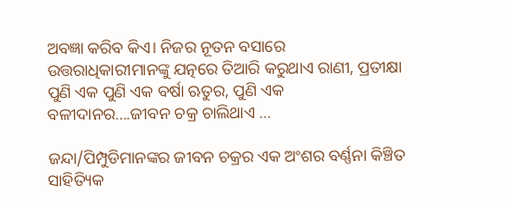ଅବଜ୍ଞା କରିବ କିଏ। ନିଜର ନୂତନ ବସାରେ ଉତ୍ତରାଧିକାରୀମାନଙ୍କୁ ଯତ୍ନରେ ତିଆରି କରୁଥାଏ ରାଣୀ, ପ୍ରତୀକ୍ଷା ପୁଣି ଏକ ପୁଣି ଏକ ବର୍ଷା ଋତୁର, ପୁଣି ଏକ ବଳୀଦାନର....ଜୀବନ ଚକ୍ର ଚାଲିଥାଏ ...

ଜନ୍ଦା/ପିମ୍ପୁଡିମାନଙ୍କର ଜୀବନ ଚକ୍ରର ଏକ ଅଂଶର ବର୍ଣ୍ଣନା କିଞ୍ଚିତ ସାହିତ୍ୟିକ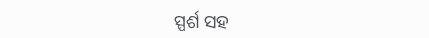ସ୍ପର୍ଶ ସହ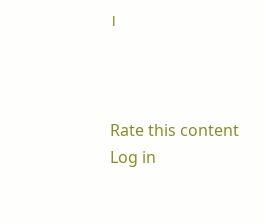।



Rate this content
Log in